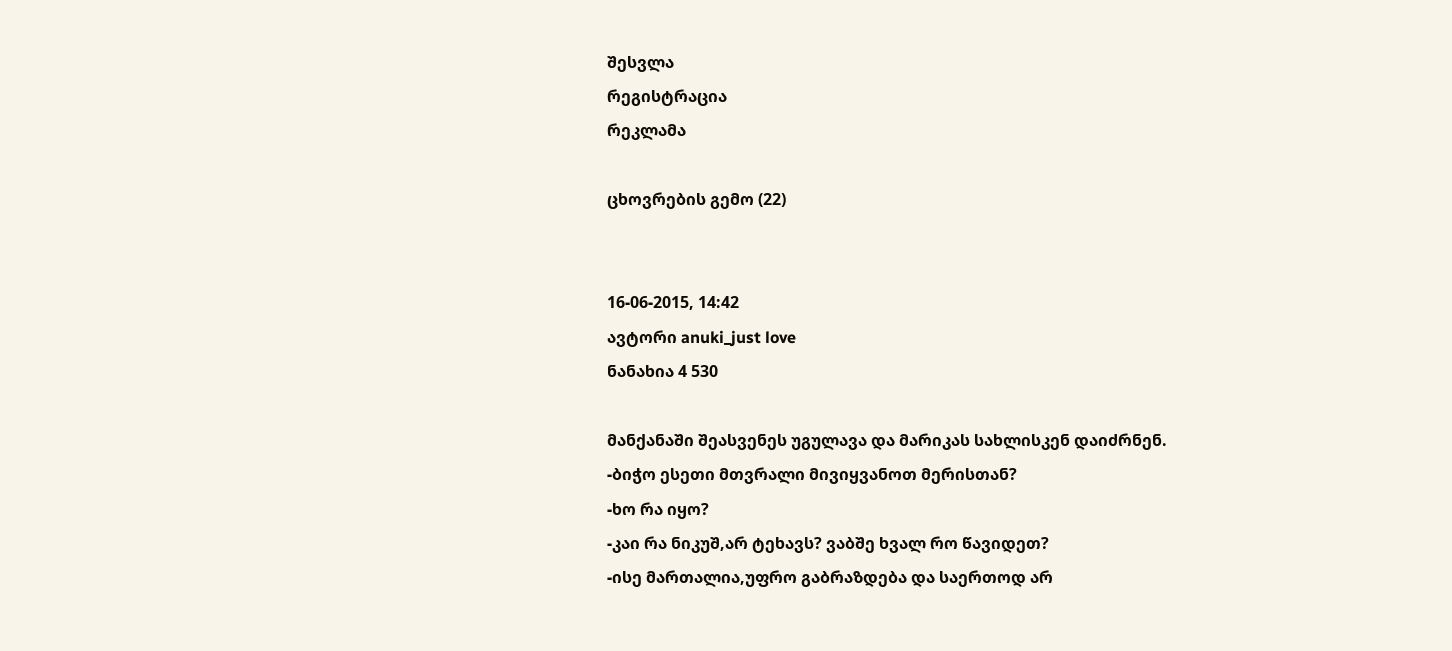შესვლა
რეგისტრაცია
რეკლამა

ცხოვრების გემო (22)


16-06-2015, 14:42
ავტორი anuki_just love
ნანახია 4 530

მანქანაში შეასვენეს უგულავა და მარიკას სახლისკენ დაიძრნენ.
-ბიჭო ესეთი მთვრალი მივიყვანოთ მერისთან?
-ხო რა იყო?
-კაი რა ნიკუშ,არ ტეხავს? ვაბშე ხვალ რო წავიდეთ?
-ისე მართალია,უფრო გაბრაზდება და საერთოდ არ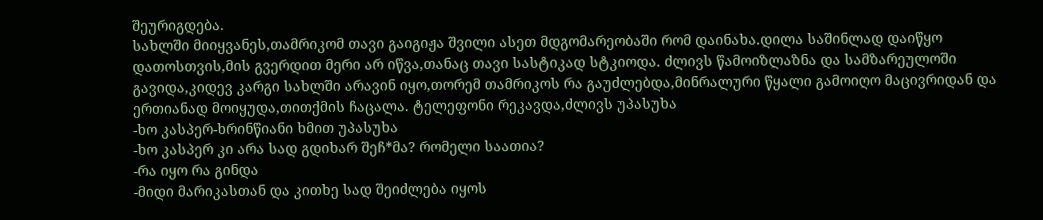შეურიგდება.
სახლში მიიყვანეს,თამრიკომ თავი გაიგიჟა შვილი ასეთ მდგომარეობაში რომ დაინახა.დილა საშინლად დაიწყო დათოსთვის,მის გვერდით მერი არ იწვა,თანაც თავი სასტიკად სტკიოდა. ძლივს წამოიზლაზნა და სამზარეულოში გავიდა,კიდევ კარგი სახლში არავინ იყო,თორემ თამრიკოს რა გაუძლებდა,მინრალური წყალი გამოიღო მაცივრიდან და ერთიანად მოიყუდა,თითქმის ჩაცალა. ტელეფონი რეკავდა,ძლივს უპასუხა
-ხო კასპერ-ხრინწიანი ხმით უპასუხა
-ხო კასპერ კი არა სად გდიხარ შეჩ*მა? რომელი საათია?
-რა იყო რა გინდა
-მიდი მარიკასთან და კითხე სად შეიძლება იყოს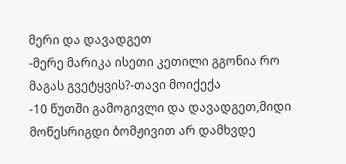მერი და დავადგეთ
-მერე მარიკა ისეთი კეთილი გგონია რო მაგას გვეტყვის?-თავი მოიქექა
-10 წუთში გამოგივლი და დავადგეთ,მიდი მოწესრიგდი ბომჟივით არ დამხვდე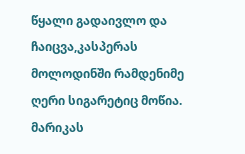წყალი გადაივლო და ჩაიცვა,კასპერას მოლოდინში რამდენიმე ღერი სიგარეტიც მოწია.
მარიკას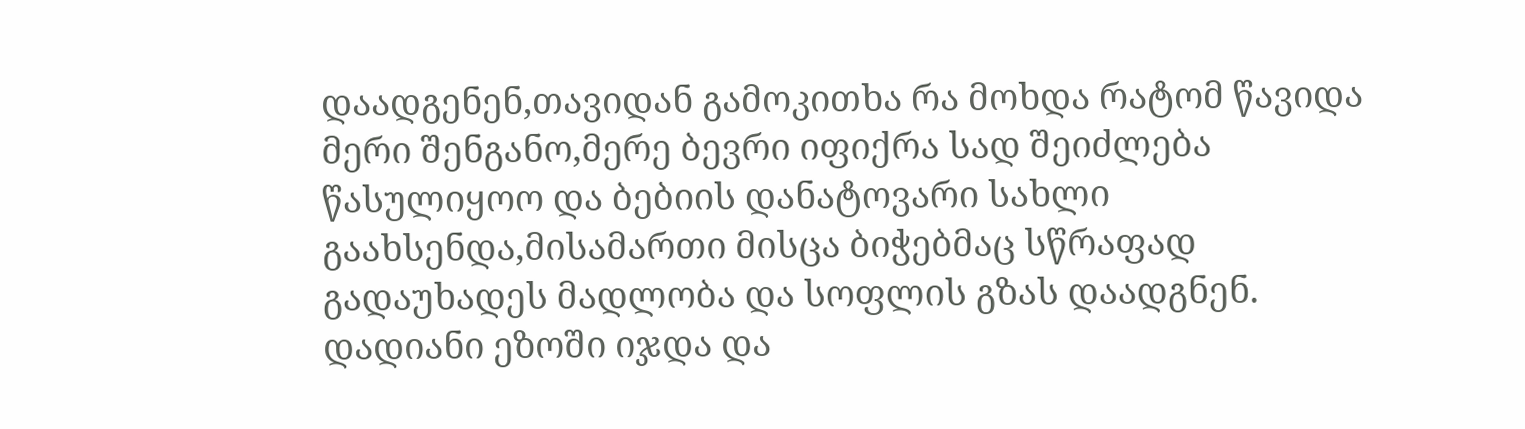დაადგენენ,თავიდან გამოკითხა რა მოხდა რატომ წავიდა მერი შენგანო,მერე ბევრი იფიქრა სად შეიძლება წასულიყოო და ბებიის დანატოვარი სახლი გაახსენდა,მისამართი მისცა ბიჭებმაც სწრაფად გადაუხადეს მადლობა და სოფლის გზას დაადგნენ.
დადიანი ეზოში იჯდა და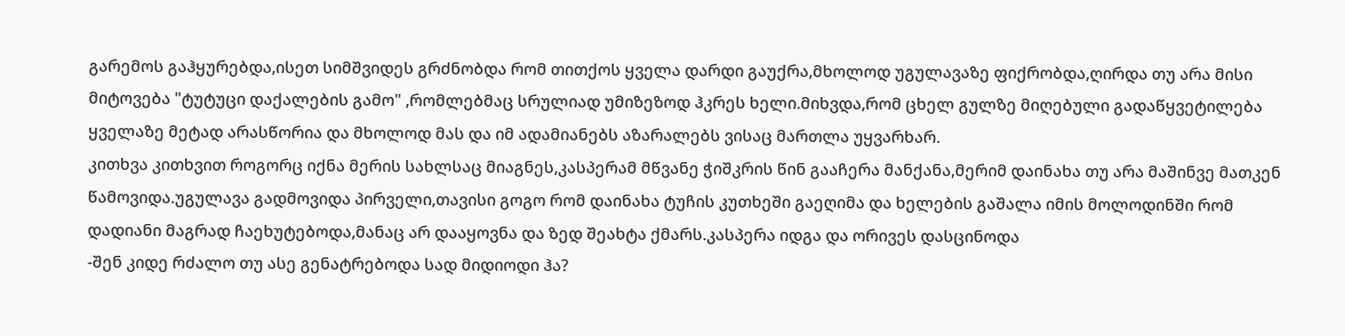გარემოს გაჰყურებდა,ისეთ სიმშვიდეს გრძნობდა რომ თითქოს ყველა დარდი გაუქრა,მხოლოდ უგულავაზე ფიქრობდა,ღირდა თუ არა მისი მიტოვება "ტუტუცი დაქალების გამო" ,რომლებმაც სრულიად უმიზეზოდ ჰკრეს ხელი.მიხვდა,რომ ცხელ გულზე მიღებული გადაწყვეტილება ყველაზე მეტად არასწორია და მხოლოდ მას და იმ ადამიანებს აზარალებს ვისაც მართლა უყვარხარ.
კითხვა კითხვით როგორც იქნა მერის სახლსაც მიაგნეს,კასპერამ მწვანე ჭიშკრის წინ გააჩერა მანქანა,მერიმ დაინახა თუ არა მაშინვე მათკენ წამოვიდა.უგულავა გადმოვიდა პირველი,თავისი გოგო რომ დაინახა ტუჩის კუთხეში გაეღიმა და ხელების გაშალა იმის მოლოდინში რომ დადიანი მაგრად ჩაეხუტებოდა,მანაც არ დააყოვნა და ზედ შეახტა ქმარს.კასპერა იდგა და ორივეს დასცინოდა
-შენ კიდე რძალო თუ ასე გენატრებოდა სად მიდიოდი ჰა?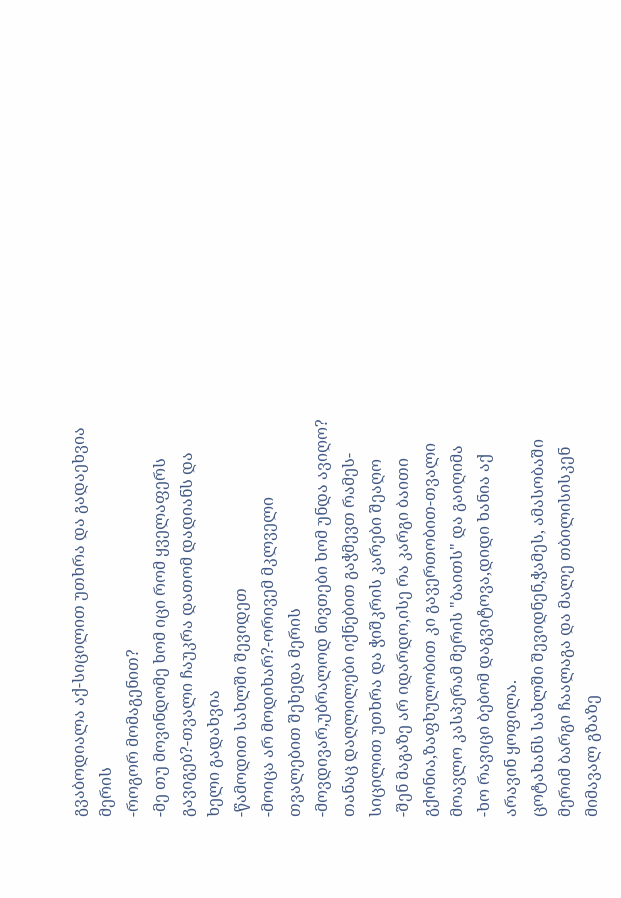გვაბოდიალა აქ-სიცილით უთხრა და გადაეხვია მერის
-როგორ მომაგენით?
-მე თუ მოვინდომე ხომ იცი რომ ყველაფერს გავიგებ?-თვალი ჩაუკრა დათომ დადიანს და ხელი გადახვია
-წამოდით სახლში შევიდეთ
-მოიცა არ მოდიხარ?-ორივემ მკლველი თვალებით შეხედა მერის
-მოვდივარ,უბრალოდ ნივთები ხომ უნდა ავიღო? თანაც დაღლილები იქნებით გაჭმევთ რამეს-სიცილით უთხრა და ჭიშკრის კარები შეაღო
-შენ მაგაზე არ იდარდო,ისე რა კარგი ბაითი გქონია,ზაფხულობით კი გავერთობით-თვალი მოავლო კასპერამ მერის "ბაითს" და გაიღიმა
-ხო რავიცი ბებომ დაგვიტოვა,დიდი ხანია აქ არავინ ყოფილა.
ცოტახანს სახლში შევიდნენ,ჭამეს, ამასობაში მერიმ ბარგი ჩაალაგა და მალე თბილისისკენ მიმავალ გზაზე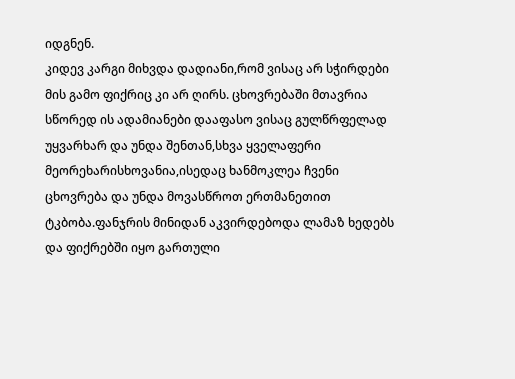იდგნენ.
კიდევ კარგი მიხვდა დადიანი,რომ ვისაც არ სჭირდები მის გამო ფიქრიც კი არ ღირს. ცხოვრებაში მთავრია სწორედ ის ადამიანები დააფასო ვისაც გულწრფელად უყვარხარ და უნდა შენთან,სხვა ყველაფერი მეორეხარისხოვანია,ისედაც ხანმოკლეა ჩვენი ცხოვრება და უნდა მოვასწროთ ერთმანეთით ტკბობა.ფანჯრის მინიდან აკვირდებოდა ლამაზ ხედებს და ფიქრებში იყო გართული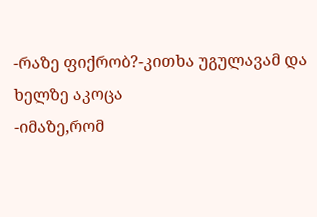-რაზე ფიქრობ?-კითხა უგულავამ და ხელზე აკოცა
-იმაზე,რომ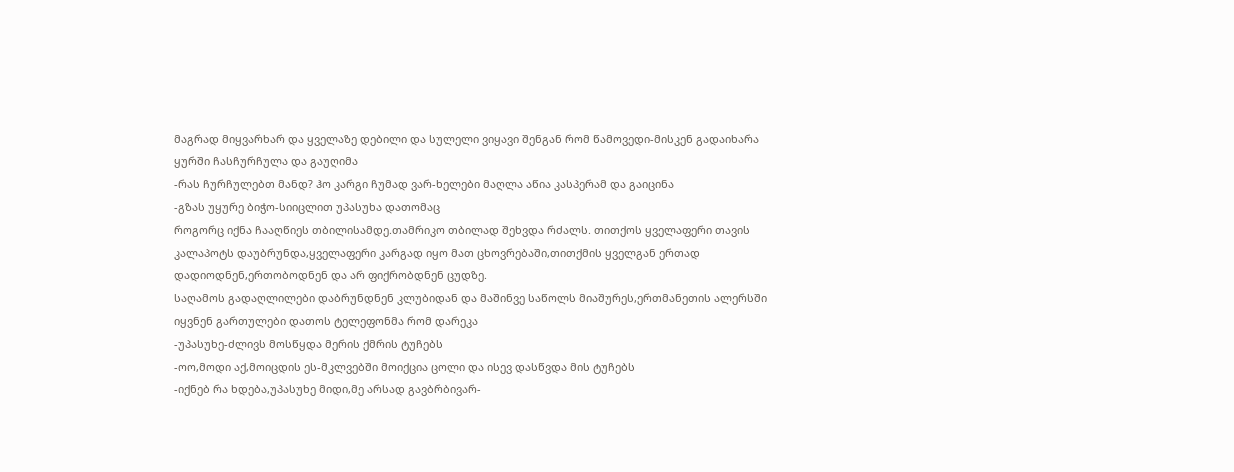მაგრად მიყვარხარ და ყველაზე დებილი და სულელი ვიყავი შენგან რომ წამოვედი-მისკენ გადაიხარა ყურში ჩასჩურჩულა და გაუღიმა
-რას ჩურჩულებთ მანდ? ჰო კარგი ჩუმად ვარ-ხელები მაღლა აწია კასპერამ და გაიცინა
-გზას უყურე ბიჭო-სიიცლით უპასუხა დათომაც
როგორც იქნა ჩააღწიეს თბილისამდე.თამრიკო თბილად შეხვდა რძალს. თითქოს ყველაფერი თავის კალაპოტს დაუბრუნდა,ყველაფერი კარგად იყო მათ ცხოვრებაში,თითქმის ყველგან ერთად დადიოდნენ,ერთობოდნენ და არ ფიქრობდნენ ცუდზე.
საღამოს გადაღლილები დაბრუნდნენ კლუბიდან და მაშინვე საწოლს მიაშურეს,ერთმანეთის ალერსში იყვნენ გართულები დათოს ტელეფონმა რომ დარეკა
-უპასუხე-ძლივს მოსწყდა მერის ქმრის ტუჩებს
-ოო,მოდი აქ,მოიცდის ეს-მკლვებში მოიქცია ცოლი და ისევ დასწვდა მის ტუჩებს
-იქნებ რა ხდება,უპასუხე მიდი,მე არსად გავბრბივარ-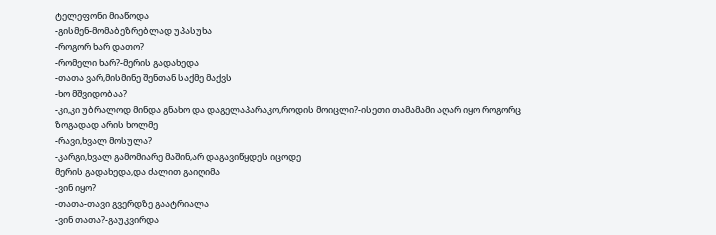ტელეფონი მიაწოდა
-გისმენ-მომაბეზრებლად უპასუხა
-როგორ ხარ დათო?
-რომელი ხარ?-მერის გადახედა
-თათა ვარ,მისმინე შენთან საქმე მაქვს
-ხო მშვიდობაა?
-კი,კი უბრალოდ მინდა გნახო და დაგელაპარაკო,როდის მოიცლი?-ისეთი თამამამი აღარ იყო როგორც ზოგადად არის ხოლმე
-რავი,ხვალ მოსულა?
-კარგი,ხვალ გამომიარე მაშინ,არ დაგავიწყდეს იცოდე
მერის გადახედა,და ძალით გაიღიმა
-ვინ იყო?
-თათა-თავი გვერდზე გაატრიალა
-ვინ თათა?-გაუკვირდა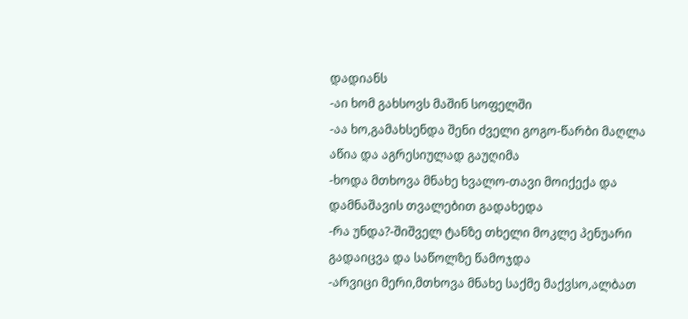დადიანს
-აი ხომ გახსოვს მაშინ სოფელში
-აა ხო,გამახსენდა შენი ძველი გოგო-წარბი მაღლა აწია და აგრესიულად გაუღიმა
-ხოდა მთხოვა მნახე ხვალო-თავი მოიქექა და დამნაშავის თვალებით გადახედა
-რა უნდა?-შიშველ ტანზე თხელი მოკლე პენუარი გადაიცვა და საწოლზე წამოჯდა
-არვიცი მერი,მთხოვა მნახე საქმე მაქვსო,ალბათ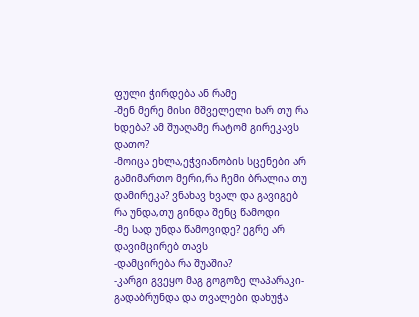ფული ჭირდება ან რამე
-შენ მერე მისი მშველელი ხარ თუ რა ხდება? ამ შუაღამე რატომ გირეკავს დათო?
-მოიცა ეხლა,ეჭვიანობის სცენები არ გამიმართო მერი,რა ჩემი ბრალია თუ დამირეკა? ვნახავ ხვალ და გავიგებ რა უნდა,თუ გინდა შენც წამოდი
-მე სად უნდა წამოვიდე? ეგრე არ დავიმცირებ თავს
-დამცირება რა შუაშია?
-კარგი გვეყო მაგ გოგოზე ლაპარაკი-გადაბრუნდა და თვალები დახუჭა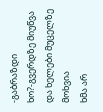-გაბრაზდი ხო?-გვერდზე მიუწვა და ხელები მუცელზე მოხვია
ხმა არ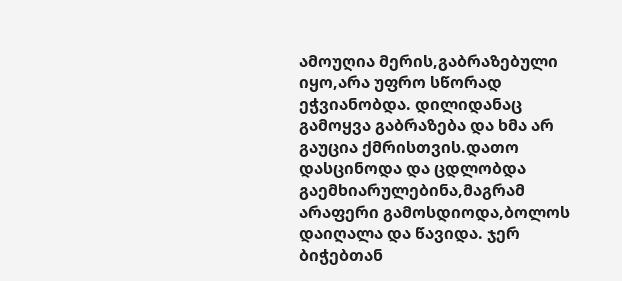ამოუღია მერის,გაბრაზებული იყო,არა უფრო სწორად ეჭვიანობდა. დილიდანაც გამოყვა გაბრაზება და ხმა არ გაუცია ქმრისთვის.დათო დასცინოდა და ცდლობდა გაემხიარულებინა,მაგრამ არაფერი გამოსდიოდა,ბოლოს დაიღალა და წავიდა. ჯერ ბიჭებთან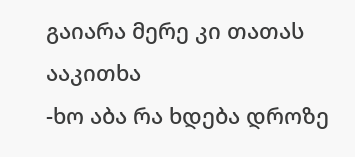გაიარა მერე კი თათას ააკითხა
-ხო აბა რა ხდება დროზე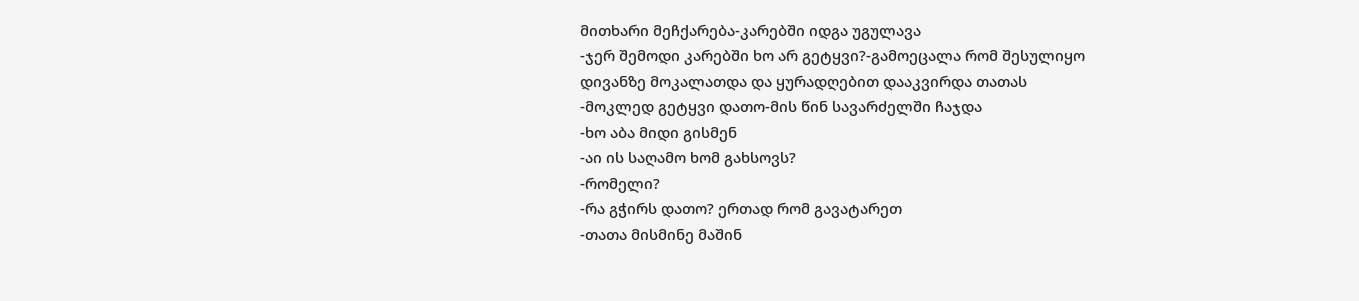მითხარი მეჩქარება-კარებში იდგა უგულავა
-ჯერ შემოდი კარებში ხო არ გეტყვი?-გამოეცალა რომ შესულიყო
დივანზე მოკალათდა და ყურადღებით დააკვირდა თათას
-მოკლედ გეტყვი დათო-მის წინ სავარძელში ჩაჯდა
-ხო აბა მიდი გისმენ
-აი ის საღამო ხომ გახსოვს?
-რომელი?
-რა გჭირს დათო? ერთად რომ გავატარეთ
-თათა მისმინე მაშინ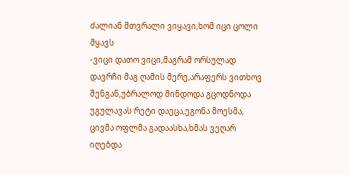ძალიან მთვრალი ვიყავი,ხომ იცი ცოლი მყავს
-ვიცი დათო ვიცი,მაგრამ ორსულად დავრჩი მაგ ღამის მერე,არაფერს ვითხოვ შენგან,უბრალოდ მინდოდა გცოდნოდა
უგულავას რეტი დაეცა,ეგონა მოესმა, ცივმა ოფლმა გადაასხა,ხმას ვეღარ იღებდა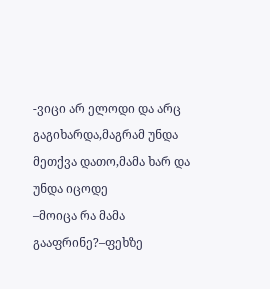-ვიცი არ ელოდი და არც გაგიხარდა,მაგრამ უნდა მეთქვა დათო,მამა ხარ და უნდა იცოდე
–მოიცა რა მამა გააფრინე?–ფეხზე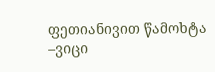ფეთიანივით წამოხტა
–ვიცი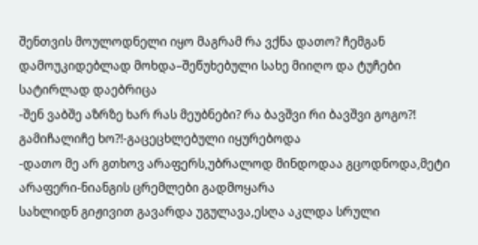შენთვის მოულოდნელი იყო მაგრამ რა ვქნა დათო? ჩემგან დამოუკიდებლად მოხდა–შეწუხებული სახე მიიღო და ტუჩები სატირლად დაებრიცა
-შენ ვაბშე აზრზე ხარ რას მეუბნები? რა ბავშვი რი ბავშვი გოგო?! გამიჩალიჩე ხო?!-გაცეცხლებული იყურებოდა
-დათო მე არ გთხოვ არაფერს,უბრალოდ მინდოდაა გცოდნოდა,მეტი არაფერი-ნიანგის ცრემლები გადმოყარა
სახლიდნ გიჟივით გავარდა უგულავა,ესღა აკლდა სრული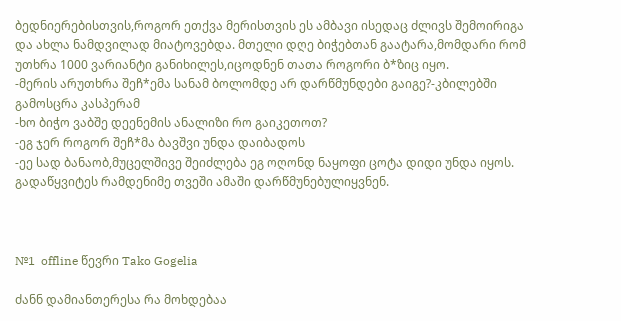ბედნიერებისთვის,როგორ ეთქვა მერისთვის ეს ამბავი ისედაც ძლივს შემოირიგა და ახლა ნამდვილად მიატოვებდა. მთელი დღე ბიჭებთან გაატარა,მომდარი რომ უთხრა 1000 ვარიანტი განიხილეს,იცოდნენ თათა როგორი ბ*ზიც იყო.
-მერის არუთხრა შეჩ*ემა სანამ ბოლომდე არ დარწმუნდები გაიგე?-კბილებში გამოსცრა კასპერამ
-ხო ბიჭო ვაბშე დეენემის ანალიზი რო გაიკეთოთ?
-ეგ ჯერ როგორ შეჩ*მა ბავშვი უნდა დაიბადოს
-ეე სად ბანაობ,მუცელშივე შეიძლება ეგ ოღონდ ნაყოფი ცოტა დიდი უნდა იყოს.
გადაწყვიტეს რამდენიმე თვეში ამაში დარწმუნებულიყვნენ.



№1  offline წევრი Tako Gogelia

ძანნ დამიანთერესა რა მოხდებაა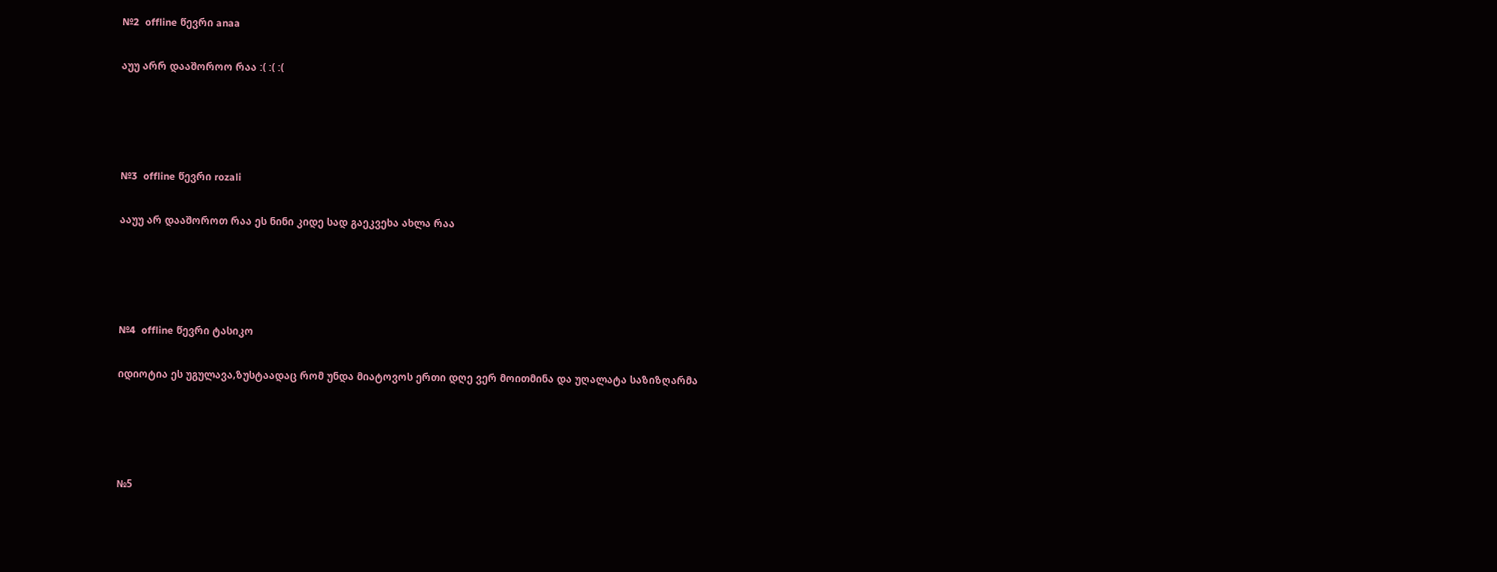№2  offline წევრი anaa

აუუ არრ დააშოროო რაა :( :( :(




№3  offline წევრი rozali

ააუუ არ დააშოროთ რაა ეს ნინი კიდე სად გაეკვეხა ახლა რაა




№4  offline წევრი ტასიკო

იდიოტია ეს უგულავა,ზუსტაადაც რომ უნდა მიატოვოს ერთი დღე ვერ მოითმინა და უღალატა საზიზღარმა




№5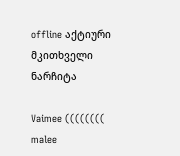offline აქტიური მკითხველი ნარჩიტა

Vaimee (((((((( malee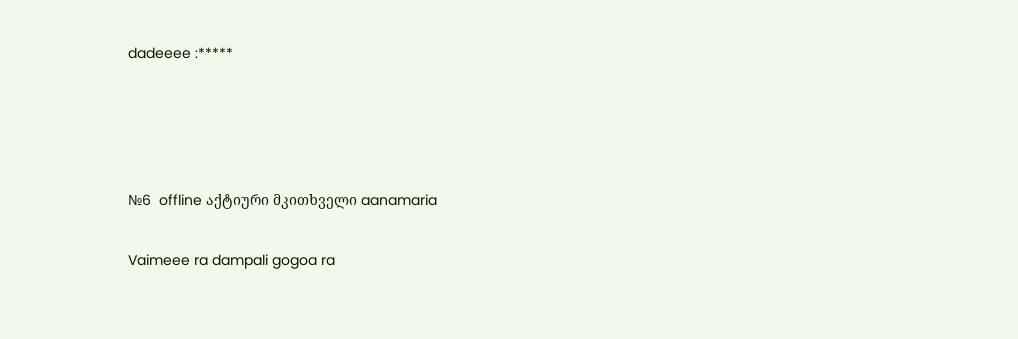dadeeee :*****




№6  offline აქტიური მკითხველი aanamaria

Vaimeee ra dampali gogoa ra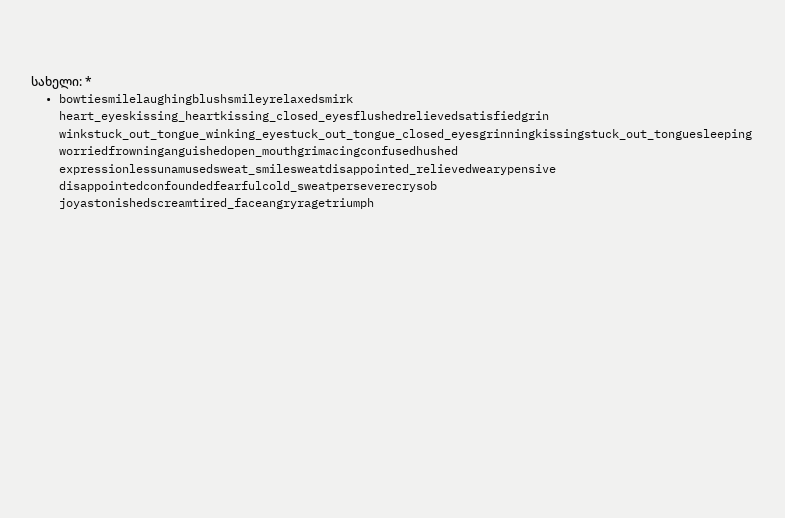სახელი: *
  • bowtiesmilelaughingblushsmileyrelaxedsmirk
    heart_eyeskissing_heartkissing_closed_eyesflushedrelievedsatisfiedgrin
    winkstuck_out_tongue_winking_eyestuck_out_tongue_closed_eyesgrinningkissingstuck_out_tonguesleeping
    worriedfrowninganguishedopen_mouthgrimacingconfusedhushed
    expressionlessunamusedsweat_smilesweatdisappointed_relievedwearypensive
    disappointedconfoundedfearfulcold_sweatperseverecrysob
    joyastonishedscreamtired_faceangryragetriumph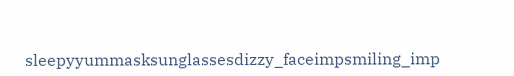sleepyyummasksunglassesdizzy_faceimpsmiling_imp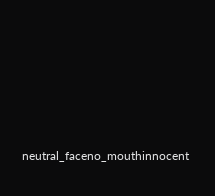neutral_faceno_mouthinnocent